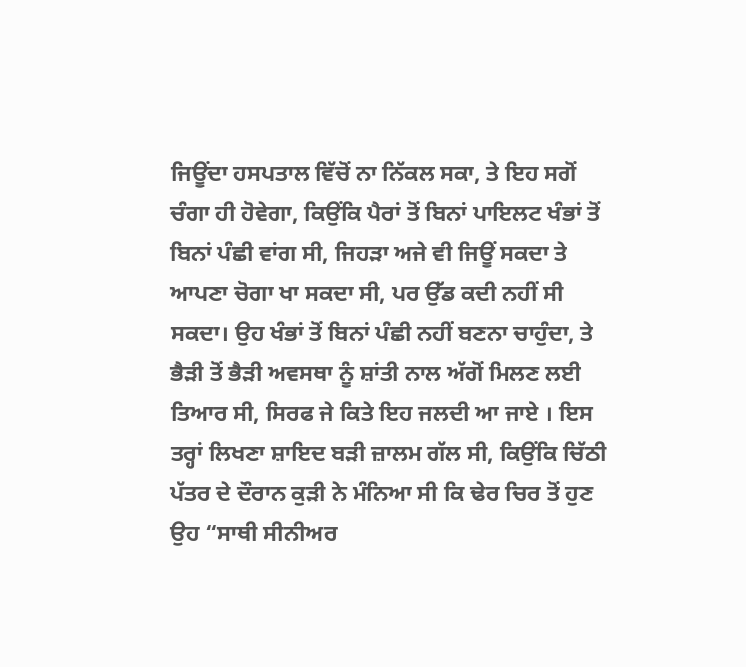ਜਿਊਂਦਾ ਹਸਪਤਾਲ ਵਿੱਚੋਂ ਨਾ ਨਿੱਕਲ ਸਕਾ, ਤੇ ਇਹ ਸਗੋਂ ਚੰਗਾ ਹੀ ਹੋਵੇਗਾ, ਕਿਉਂਕਿ ਪੈਰਾਂ ਤੋਂ ਬਿਨਾਂ ਪਾਇਲਟ ਖੰਭਾਂ ਤੋਂ ਬਿਨਾਂ ਪੰਛੀ ਵਾਂਗ ਸੀ, ਜਿਹੜਾ ਅਜੇ ਵੀ ਜਿਊਂ ਸਕਦਾ ਤੇ ਆਪਣਾ ਚੋਗਾ ਖਾ ਸਕਦਾ ਸੀ, ਪਰ ਉੱਡ ਕਦੀ ਨਹੀਂ ਸੀ ਸਕਦਾ। ਉਹ ਖੰਭਾਂ ਤੋਂ ਬਿਨਾਂ ਪੰਛੀ ਨਹੀਂ ਬਣਨਾ ਚਾਹੁੰਦਾ, ਤੇ ਭੈੜੀ ਤੋਂ ਭੈੜੀ ਅਵਸਥਾ ਨੂੰ ਸ਼ਾਂਤੀ ਨਾਲ ਅੱਗੋਂ ਮਿਲਣ ਲਈ ਤਿਆਰ ਸੀ, ਸਿਰਫ ਜੇ ਕਿਤੇ ਇਹ ਜਲਦੀ ਆ ਜਾਏ । ਇਸ ਤਰ੍ਹਾਂ ਲਿਖਣਾ ਸ਼ਾਇਦ ਬੜੀ ਜ਼ਾਲਮ ਗੱਲ ਸੀ, ਕਿਉਂਕਿ ਚਿੱਠੀ ਪੱਤਰ ਦੇ ਦੌਰਾਨ ਕੁੜੀ ਨੇ ਮੰਨਿਆ ਸੀ ਕਿ ਢੇਰ ਚਿਰ ਤੋਂ ਹੁਣ ਉਹ “ਸਾਥੀ ਸੀਨੀਅਰ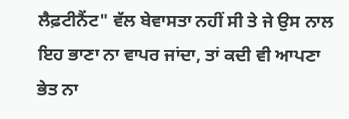ਲੈਫ਼ਟੀਨੈਂਟ" ਵੱਲ ਬੇਵਾਸਤਾ ਨਹੀਂ ਸੀ ਤੇ ਜੇ ਉਸ ਨਾਲ ਇਹ ਭਾਣਾ ਨਾ ਵਾਪਰ ਜਾਂਦਾ, ਤਾਂ ਕਦੀ ਵੀ ਆਪਣਾ ਭੇਤ ਨਾ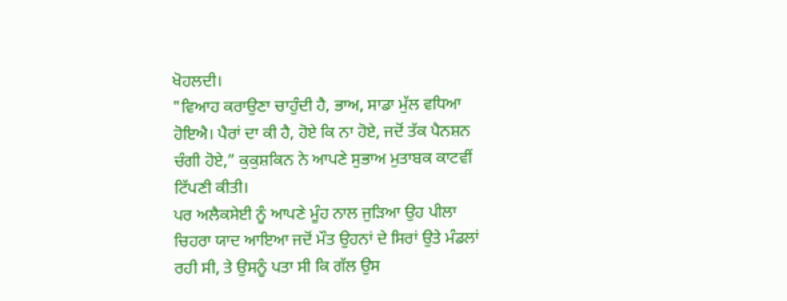ਖੋਹਲਦੀ।
"ਵਿਆਹ ਕਰਾਉਣਾ ਚਾਹੁੰਦੀ ਹੈ, ਭਾਅ, ਸਾਡਾ ਮੁੱਲ ਵਧਿਆ ਹੋਇਐ। ਪੈਰਾਂ ਦਾ ਕੀ ਹੈ, ਹੋਏ ਕਿ ਨਾ ਹੋਏ, ਜਦੋਂ ਤੱਕ ਪੈਨਸ਼ਨ ਚੰਗੀ ਹੋਏ,” ਕੁਕੁਸ਼ਕਿਨ ਨੇ ਆਪਣੇ ਸੁਭਾਅ ਮੁਤਾਬਕ ਕਾਟਵੀਂ ਟਿੱਪਣੀ ਕੀਤੀ।
ਪਰ ਅਲੈਕਸੇਈ ਨੂੰ ਆਪਣੇ ਮੂੰਹ ਨਾਲ ਜੁੜਿਆ ਉਹ ਪੀਲਾ ਚਿਹਰਾ ਯਾਦ ਆਇਆ ਜਦੋਂ ਮੌਤ ਉਹਨਾਂ ਦੇ ਸਿਰਾਂ ਉਤੇ ਮੰਡਲਾਂ ਰਹੀ ਸੀ, ਤੇ ਉਸਨੂੰ ਪਤਾ ਸੀ ਕਿ ਗੱਲ ਉਸ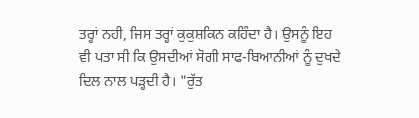ਤਰ੍ਹਾਂ ਨਹੀ, ਜਿਸ ਤਰ੍ਹਾਂ ਕੁਕੁਸ਼ਕਿਨ ਕਹਿੰਦਾ ਹੈ। ਉਸਨੂੰ ਇਹ ਵੀ ਪਤਾ ਸੀ ਕਿ ਉਸਦੀਆਂ ਸੋਗੀ ਸਾਫ-ਬਿਆਨੀਆਂ ਨੂੰ ਦੁਖਦੇ ਦਿਲ ਨਾਲ ਪੜ੍ਹਦੀ ਹੈ। "ਰੁੱਤ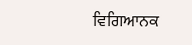ਵਿਗਿਆਨਕ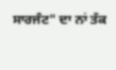ਸਾਰਜੰਟ" ਦਾ ਨਾਂ ਤੱਕ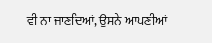ਵੀ ਨਾ ਜਾਣਦਿਆਂ, ਉਸਨੇ ਆਪਣੀਆਂ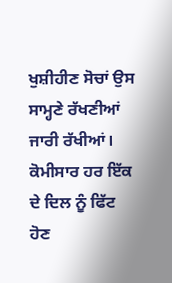ਖੁਸ਼ੀਹੀਣ ਸੋਚਾਂ ਉਸ ਸਾਮ੍ਹਣੇ ਰੱਖਣੀਆਂ ਜਾਰੀ ਰੱਖੀਆਂ।
ਕੋਮੀਸਾਰ ਹਰ ਇੱਕ ਦੇ ਦਿਲ ਨੂੰ ਫਿੱਟ ਹੋਣ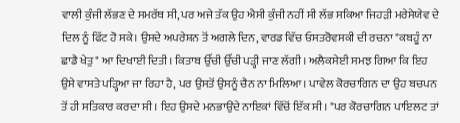ਵਾਲੀ ਕੁੰਜੀ ਲੱਭਣ ਦੇ ਸਮਰੱਥ ਸੀ, ਪਰ ਅਜੇ ਤੱਕ ਉਹ ਐਸੀ ਕੁੰਜੀ ਨਹੀਂ ਸੀ ਲੱਭ ਸਕਿਆ ਜਿਹੜੀ ਮਰੇਸੇਯੇਵ ਦੇ ਦਿਲ ਨੂੰ ਫਿੱਟ ਹੋ ਸਕੇ। ਉਸਦੇ ਅਪਰੇਸ਼ਨ ਤੋਂ ਅਗਲੇ ਦਿਨ, ਵਾਰਡ ਵਿੱਚ ਓਸਤਰੋਵਸਕੀ ਦੀ ਰਚਨਾ "ਕਬਹੂੰ ਨਾ ਛਾਡੈ ਖੇਤੁ" ਆ ਦਿਖਾਈ ਦਿਤੀ। ਕਿਤਾਬ ਉੱਚੀ ਉੱਚੀ ਪੜ੍ਹੀ ਜਾਣ ਲੱਗੀ। ਅਲੈਕਸੇਈ ਸਮਝ ਗਿਆ ਕਿ ਇਹ ਉਸੇ ਵਾਸਤੇ ਪੜ੍ਹਿਆ ਜਾ ਰਿਹਾ ਹੈ, ਪਰ ਉਸਤੋਂ ਉਸਨੂੰ ਚੈਨ ਨਾ ਮਿਲਿਆ। ਪਾਵੇਲ ਕੋਰਚਾਗਿਨ ਦਾ ਉਹ ਬਚਪਨ ਤੋਂ ਹੀ ਸਤਿਕਾਰ ਕਰਦਾ ਸੀ। ਇਹ ਉਸਦੇ ਮਨਭਾਉਂਦੇ ਨਾਇਕਾਂ ਵਿੱਚੋਂ ਇੱਕ ਸੀ। "ਪਰ ਕੋਰਚਾਗਿਨ ਪਾਇਲਟ ਤਾਂ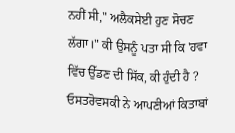ਨਹੀਂ ਸੀ," ਅਲੈਕਸੇਈ ਹੁਣ ਸੋਚਣ ਲੱਗਾ।" ਕੀ ਉਸਨੂੰ ਪਤਾ ਸੀ ਕਿ 'ਹਵਾ ਵਿੱਚ ਉੱਡਣ ਦੀ ਸਿੱਕ, ਕੀ ਹੁੰਦੀ ਹੈ ? ਓਸਤਰੋਵਸਕੀ ਨੇ ਆਪਣੀਆਂ ਕਿਤਾਬਾਂ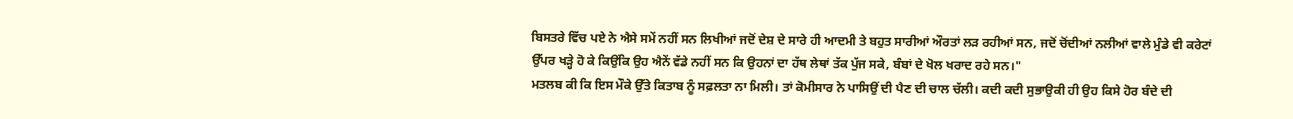ਬਿਸਤਰੇ ਵਿੱਚ ਪਏ ਨੇ ਐਸੇ ਸਮੇਂ ਨਹੀਂ ਸਨ ਲਿਖੀਆਂ ਜਦੋਂ ਦੇਸ਼ ਦੇ ਸਾਰੇ ਹੀ ਆਦਮੀ ਤੇ ਬਹੁਤ ਸਾਰੀਆਂ ਔਰਤਾਂ ਲੜ ਰਹੀਆਂ ਸਨ, ਜਦੋਂ ਚੋਂਦੀਆਂ ਨਲੀਆਂ ਵਾਲੇ ਮੁੰਡੇ ਵੀ ਕਰੇਟਾਂ ਉੱਪਰ ਖੜ੍ਹੇ ਹੋ ਕੇ ਕਿਉਂਕਿ ਉਹ ਐਨੇਂ ਵੱਡੇ ਨਹੀਂ ਸਨ ਕਿ ਉਹਨਾਂ ਦਾ ਹੱਥ ਲੇਥਾਂ ਤੱਕ ਪੁੱਜ ਸਕੇ, ਬੰਬਾਂ ਦੇ ਖੋਲ ਖਰਾਦ ਰਹੇ ਸਨ।"
ਮਤਲਬ ਕੀ ਕਿ ਇਸ ਮੌਕੇ ਉੱਤੇ ਕਿਤਾਬ ਨੂੰ ਸਫ਼ਲਤਾ ਨਾ ਮਿਲੀ। ਤਾਂ ਕੋਮੀਸਾਰ ਨੇ ਪਾਸਿਉਂ ਦੀ ਪੈਣ ਦੀ ਚਾਲ ਚੱਲੀ। ਕਦੀ ਕਦੀ ਸੁਭਾਉਕੀ ਹੀ ਉਹ ਕਿਸੇ ਹੋਰ ਬੰਦੇ ਦੀ